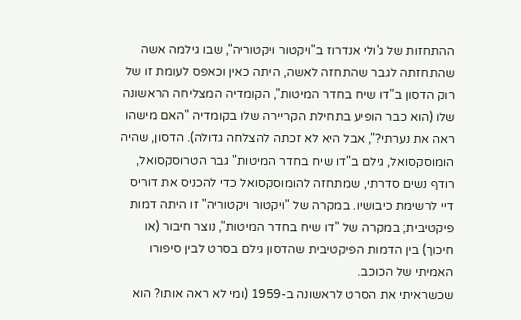ההתחזות של ג'ולי אנדרוז ב"ויקטור ויקטוריה", שבו גילמה אשה שהתחזתה לגבר שהתחזה לאשה, היתה כאין וכאפס לעומת זו של רוק הדסון ב"דו שיח בחדר המיטות", הקומדיה המצליחה הראשונה שלו (הוא כבר הופיע בתחילת הקריירה שלו בקומדיה "האם מישהו ראה את נערתי?", אבל היא לא זכתה להצלחה גדולה). הדסון, שהיה הומוסקסואל, גילם ב"דו שיח בחדר המיטות" גבר הטרוסקסואל, רודף נשים סדרתי, שמתחזה להומוסקסואל כדי להכניס את דוריס דיי לרשימת כיבושיו. במקרה של "ויקטור ויקטוריה" זו היתה דמות פיקטיבית; במקרה של "דו שיח בחדר המיטות", נוצר חיבור (או חיכוך) בין הדמות הפיקטיבית שהדסון גילם בסרט לבין סיפורו האמיתי של הכוכב.
שכשראיתי את הסרט לראשונה ב-1959 (ומי לא ראה אותו? הוא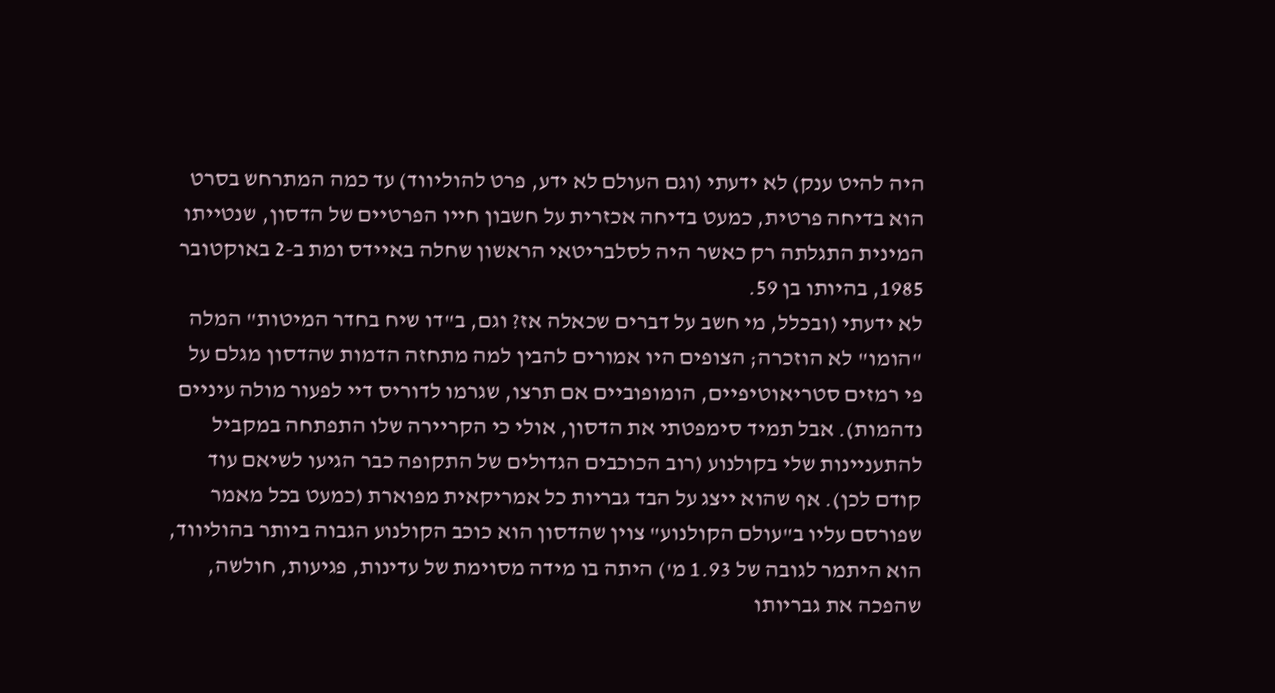היה להיט ענק) לא ידעתי (וגם העולם לא ידע, פרט להוליווד) עד כמה המתרחש בסרט הוא בדיחה פרטית, כמעט בדיחה אכזרית על חשבון חייו הפרטיים של הדסון, שנטייתו המינית התגלתה רק כאשר היה לסלבריטאי הראשון שחלה באיידס ומת ב-2 באוקטובר 1985, בהיותו בן 59.
לא ידעתי (ובכלל, מי חשב על דברים שכאלה אז? וגם, ב"דו שיח בחדר המיטות" המלה "הומו" לא הוזכרה; הצופים היו אמורים להבין למה מתחזה הדמות שהדסון מגלם על פי רמזים סטריאוטיפיים, הומופוביים אם תרצו, שגרמו לדוריס דיי לפעור מולה עיניים נדהמות). אבל תמיד סימפטתי את הדסון, אולי כי הקריירה שלו התפתחה במקביל להתעניינות שלי בקולנוע (רוב הכוכבים הגדולים של התקופה כבר הגיעו לשיאם עוד קודם לכן). אף שהוא ייצג על הבד גבריות כל אמריקאית מפוארת (כמעט בכל מאמר שפורסם עליו ב"עולם הקולנוע" צוין שהדסון הוא כוכב הקולנוע הגבוה ביותר בהוליווד, הוא היתמר לגובה של 1.93 מ') היתה בו מידה מסוימת של עדינות, פגיעות, חולשה, שהפכה את גבריותו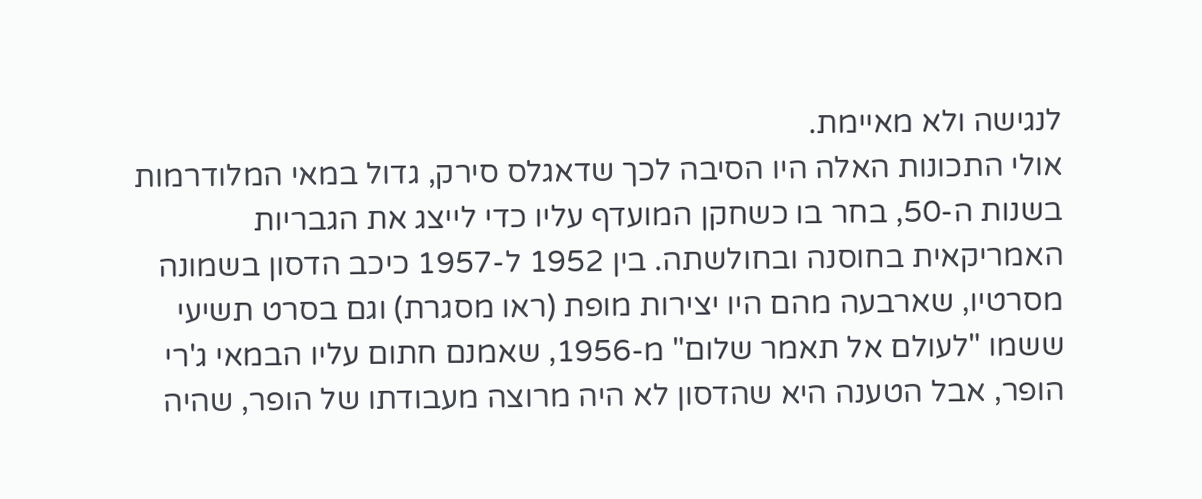לנגישה ולא מאיימת.
אולי התכונות האלה היו הסיבה לכך שדאגלס סירק, גדול במאי המלודרמות בשנות ה-50, בחר בו כשחקן המועדף עליו כדי לייצג את הגבריות האמריקאית בחוסנה ובחולשתה. בין 1952 ל-1957 כיכב הדסון בשמונה מסרטיו, שארבעה מהם היו יצירות מופת (ראו מסגרת) וגם בסרט תשיעי ששמו "לעולם אל תאמר שלום" מ-1956, שאמנם חתום עליו הבמאי ג'רי הופר, אבל הטענה היא שהדסון לא היה מרוצה מעבודתו של הופר, שהיה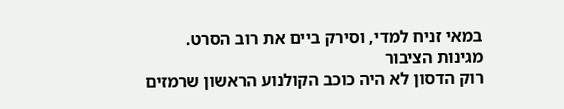במאי זניח למדי, וסירק ביים את רוב הסרט.
מגינות הציבור
רוק הדסון לא היה כוכב הקולנוע הראשון שרמזים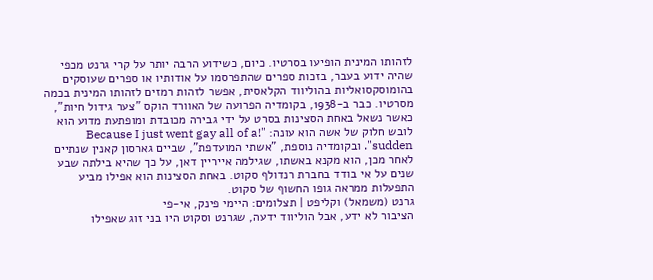לזהותו המינית הופיעו בסרטיו. כיום, כשידוע הרבה יותר על קרי גרנט מכפי שהיה ידוע בעבר, בזכות ספרים שהתפרסמו על אודותיו או ספרים שעוסקים בהומוסקסואליות בהוליווד הקלאסית, אפשר לזהות רמזים לזהותו המינית בכמה מסרטיו. כבר ב-1938, בקומדיה הפרועה של האוורד הוקס "צער גידול חיות", כאשר נשאל באחת הסצינות בסרט על ידי גבירה מכובדת ומופתעת מדוע הוא לובש חלוק של אשה הוא עונה: "!Because I just went gay all of a sudden". ובקומדיה נוספת, "אשתי המועדפת", שביים גארסון קאנין שנתיים לאחר מכן, הוא מקנא באשתו, שגילמה אייריין דאן, על כך שהיא בילתה שבע שנים על אי בודד בחברת רנדולף סקוט. באחת הסצינות הוא אפילו מביע התפעלות ממראה גופו החשוף של סקוט.
גרנט (משמאל) וקליפט | תצלומים: היימי פינק, אי-פי
הציבור לא ידע, אבל הוליווד ידעה, שגרנט וסקוט היו בני זוג שאפילו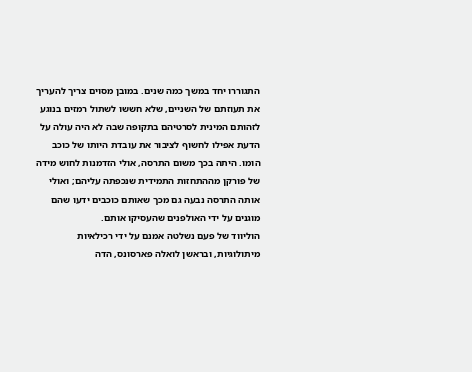התגוררו יחד במשך כמה שנים. במובן מסוים צריך להעריך את תעוזתם של השניים, שלא חששו לשתול רמזים בנוגע לזהותם המינית לסרטיהם בתקופה שבה לא היה עולה על הדעת אפילו לחשוף לציבור את עובדת היותו של כוכב הומו. היתה בכך משום התרסה, אולי הזדמנות לחוש מידה של פורקן מההתחזות התמידית שנכפתה עליהם; ואולי אותה התרסה נבעה גם מכך שאותם כוכבים ידעו שהם מוגנים על ידי האולפנים שהעסיקו אותם.
הוליווד של פעם נשלטה אמנם על ידי רכילאיות מיתולוגיות, ובראשן לואלה פארסונס, הדה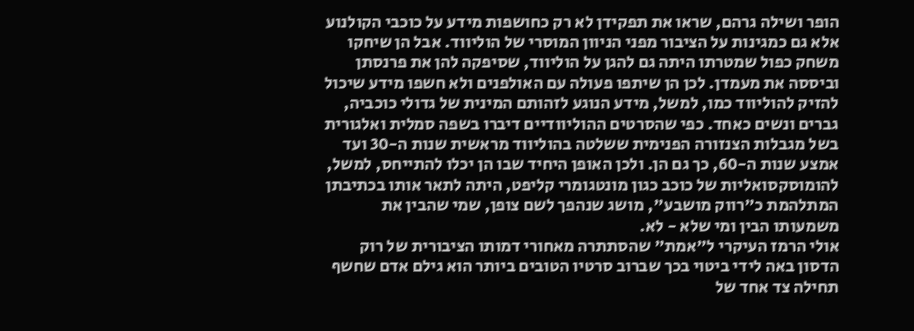הופר ושילה גרהם, שראו את תפקידן לא רק כחושפות מידע על כוכבי הקולנוע אלא גם כמגינות על הציבור מפני הניוון המוסרי של הוליווד. אבל הן שיחקו משחק כפול שמטרתו היתה גם להגן על הוליווד, שסיפקה להן את פרנסתן וביססה את מעמדן. לכן הן שיתפו פעולה עם האולפנים ולא חשפו מידע שיכול להזיק להוליווד כמו, למשל, מידע הנוגע לזהותם המינית של גדולי כוכביה, גברים ונשים כאחד. כפי שהסרטים ההוליוודיים דיברו בשפה סמלית ואלגורית בשל מגבלות הצנזורה הפנימית ששלטה בהוליווד מראשית שנות ה-30 ועד אמצע שנות ה-60, כך גם הן. ולכן האופן היחיד שבו הן יכלו להתייחס, למשל, להומוסקסואליות של כוכב כגון מונטגומרי קליפט, היתה לתאר אותו בכתיבתן המתלהמת כ"רווק מושבע", מושג שנהפך לשם צופן, שמי שהבין את משמעותו הבין ומי שלא - לא.
אולי הרמז העיקרי ל"אמת" שהסתתרה מאחורי דמותו הציבורית של רוק הדסון באה לידי ביטוי בכך שברוב סרטיו הטובים ביותר הוא גילם אדם שחשף תחילה צד אחד של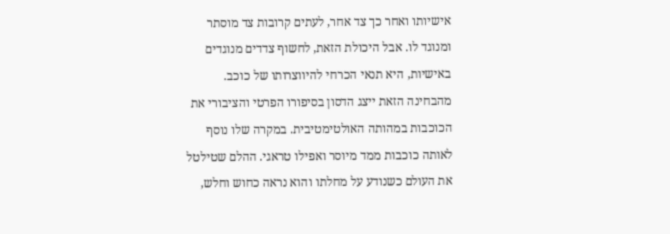אישיותו ואחר כך צד אחר, לעתים קרובות צד מוסתר ומנוגד לו. אבל היכולת הזאת, לחשוף צדדים מנוגדים באישיות, היא תנאי הכרחי להיווצרותו של כוכב. מהבחינה הזאת ייצג הדסון בסיפורו הפרטי והציבורי את הכוכבות במהותה האולטימטיבית. במקרה שלו נוסף לאותה כוכבות ממד מיוסר ואפילו טראגי. ההלם שטילטל את העולם כשנודע על מחלתו והוא נראה כחוש וחלש,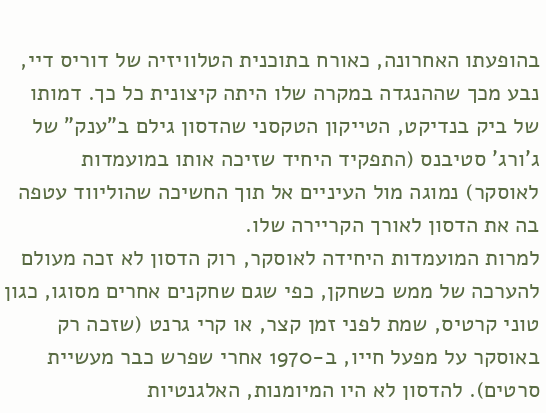בהופעתו האחרונה, כאורח בתוכנית הטלוויזיה של דוריס דיי, נבע מכך שההנגדה במקרה שלו היתה קיצונית כל כך. דמותו של ביק בנדיקט, הטייקון הטקסני שהדסון גילם ב"ענק" של ג'ורג' סטיבנס (התפקיד היחיד שזיכה אותו במועמדות לאוסקר) נמוגה מול העיניים אל תוך החשיכה שהוליווד עטפה בה את הדסון לאורך הקריירה שלו.
למרות המועמדות היחידה לאוסקר, רוק הדסון לא זכה מעולם להערכה של ממש כשחקן, כפי שגם שחקנים אחרים מסוגו, כגון טוני קרטיס, שמת לפני זמן קצר, או קרי גרנט (שזכה רק באוסקר על מפעל חייו, ב-1970 אחרי שפרש כבר מעשיית סרטים). להדסון לא היו המיומנות, האלגנטיות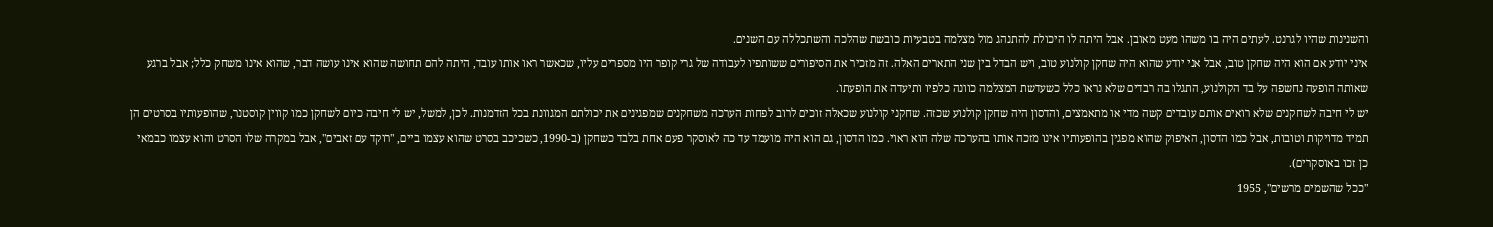והשנינות שהיו לגרנט. לעתים היה בו משהו מעט מאובן. אבל היתה לו היכולת להתנהג מול מצלמה בטבעיות כובשת שהלכה והשתכללה עם השנים.
איני יודע אם הוא היה שחקן טוב, אבל אני יודע שהוא היה שחקן קולנוע טוב, ויש הבדל בין שני התארים האלה. זה מזכיר את הסיפורים ששותפיו לעבודה של גרי קופר היו מספרים עליו, שכאשר ראו אותו עובד, היתה להם תחושה שהוא אינו עושה דבר, שהוא אינו משחק כלל; אבל ברגע שאותה הופעה נחשפה על בד הקולנוע, התגלו בה רבדים שלא נראו כלל כשעדשת המצלמה כוונה כלפיו ותיעדה את הופעתו.
יש לי חיבה לשחקנים שלא רואים אותם עובדים קשה מדי או מתאמצים, והדסון היה שחקן קולנוע שכזה. שחקני קולנוע שכאלה זוכים לרוב לפחות הערכה משחקנים שמפגינים את יכולתם המגוונת בכל הזדמנות. לכן, למשל, יש לי חיבה כיום לשחקן כמו קווין קוסטנר, שהופעותיו בסרטים הן תמיד מדויקות וטובות, אבל כמו הדסון, האיפוק שהוא מפגין בהופעותיו אינו מזכה אותו בהערכה שלה הוא ראוי. כמו הדסון, גם הוא היה מועמד עד כה לאוסקר פעם אחת בלבד כשחקן (ב-1990, כשכיכב בסרט שהוא עצמו ביים, "רוקד עם זאבים", אבל במקרה שלו הסרט והוא עצמו כבמאי כן זכו באוסקרים).
"ככל שהשמים מרשים", 1955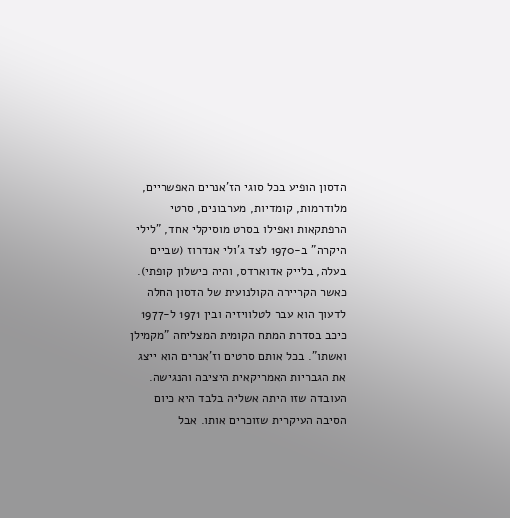הדסון הופיע בכל סוגי הז'אנרים האפשריים, מלודרמות, קומדיות, מערבונים, סרטי הרפתקאות ואפילו בסרט מוסיקלי אחד, "לילי היקרה" ב-1970 לצד ג'ולי אנדרוז (שביים בעלה, בלייק אדוארדס, והיה כישלון קופתי). כאשר הקריירה הקולנועית של הדסון החלה לדעוך הוא עבר לטלוויזיה ובין 1971 ל-1977 כיכב בסדרת המתח הקומית המצליחה "מקמילן ואשתו". בכל אותם סרטים וז'אנרים הוא ייצג את הגבריות האמריקאית היציבה והנגישה. העובדה שזו היתה אשליה בלבד היא כיום הסיבה העיקרית שזוכרים אותו. אבל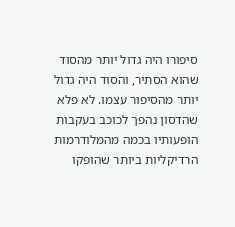סיפורו היה גדול יותר מהסוד שהוא הסתיר, והסוד היה גדול יותר מהסיפור עצמו. לא פלא שהדסון נהפך לכוכב בעקבות הופעותיו בכמה מהמלודרמות הרדיקליות ביותר שהופקו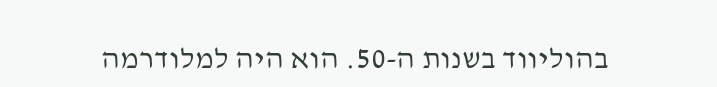בהוליווד בשנות ה-50. הוא היה למלודרמה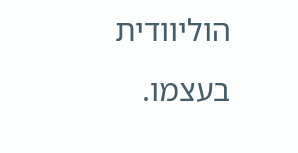הוליוודית בעצמו.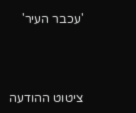'עכבר העיר'





ציטוט ההודעה